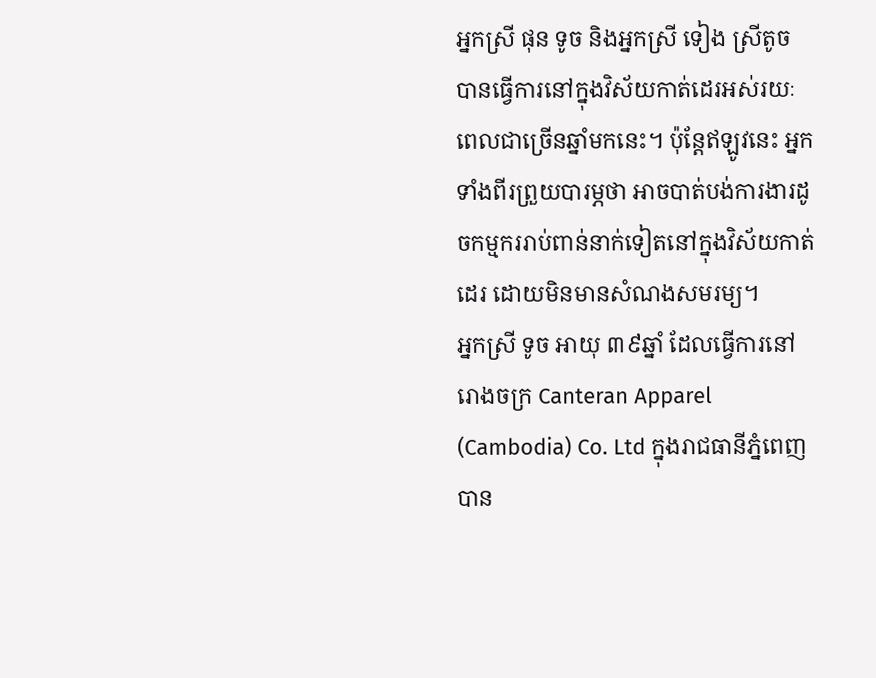អ្នកស្រី ផុន ទូច និងអ្នកស្រី ទៀង ស្រីតូច បានធ្វើការនៅក្នុងវិស័យកាត់ដេរអស់រយៈពេលជាច្រើនឆ្នាំមកនេះ។ ប៉ុន្តែឥឡូវនេះ អ្នកទាំងពីរព្រួយបារម្ភថា អាចបាត់បង់ការងារដូចកម្មកររាប់ពាន់នាក់ទៀតនៅក្នុងវិស័យកាត់ដេរ ដោយមិនមានសំណងសមរម្យ។
អ្នកស្រី ទូច អាយុ ៣៩ឆ្នាំ ដែលធ្វើការនៅរោងចក្រ Canteran Apparel (Cambodia) Co. Ltd ក្នុងរាជធានីភ្នំពេញ បាន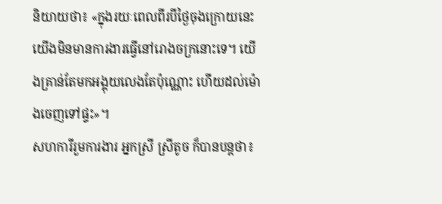និយាយថា៖ «ក្នុងរយៈពេលពីរបីថ្ងៃចុងក្រោយនេះ យើងមិនមានការងារធ្វើនៅរោងចក្រនោះទេ។ យើងគ្រាន់តែមកអង្គុយលេងតែប៉ុណ្ណោះ ហើយដល់ម៉ោងចេញទៅផ្ទះ»។
សហការីរួមការងារ អ្នកស្រី ស្រីតូច ក៏បានបន្តថា៖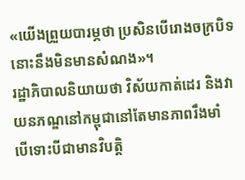«យើងព្រួយបារម្ភថា ប្រសិនបើរោងចក្របិទ នោះនឹងមិនមានសំណង»។
រដ្ឋាភិបាលនិយាយថា វិស័យកាត់ដេរ និងវាយនភណ្ឌនៅកម្ពុជានៅតែមានភាពរឹងមាំ បើទោះបីជាមានវិបត្តិ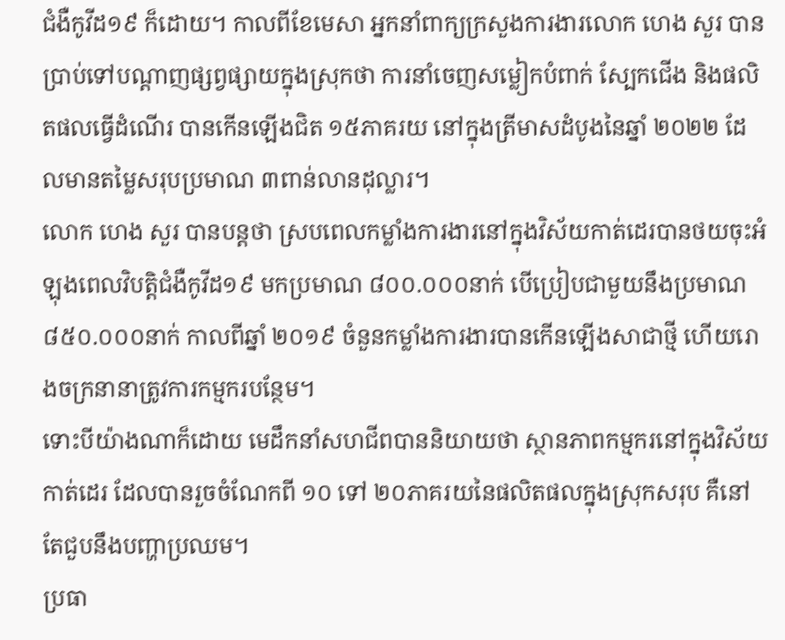ជំងឺកូវីដ១៩ ក៏ដោយ។ កាលពីខែមេសា អ្នកនាំពាក្យក្រសួងការងារលោក ហេង សួរ បានប្រាប់ទៅបណ្តាញផ្សព្វផ្សាយក្នុងស្រុកថា ការនាំចេញសម្លៀកបំពាក់ ស្បែកជើង និងផលិតផលធ្វើដំណើរ បានកើនឡើងជិត ១៥ភាគរយ នៅក្នុងត្រីមាសដំបូងនៃឆ្នាំ ២០២២ ដែលមានតម្លៃសរុបប្រមាណ ៣ពាន់លានដុល្លារ។
លោក ហេង សួរ បានបន្តថា ស្របពេលកម្លាំងការងារនៅក្នុងវិស័យកាត់ដេរបានថយចុះអំឡុងពេលវិបត្តិជំងឺកូវីដ១៩ មកប្រមាណ ៨០០.០០០នាក់ បើប្រៀបជាមួយនឹងប្រមាណ ៨៥០.០០០នាក់ កាលពីឆ្នាំ ២០១៩ ចំនួនកម្លាំងការងារបានកើនឡើងសាជាថ្មី ហើយរោងចក្រនានាត្រូវការកម្មករបន្ថែម។
ទោះបីយ៉ាងណាក៏ដោយ មេដឹកនាំសហជីពបាននិយាយថា ស្ថានភាពកម្មករនៅក្នុងវិស័យកាត់ដេរ ដែលបានរួចចំណែកពី ១០ ទៅ ២០ភាគរយនៃផលិតផលក្នុងស្រុកសរុប គឺនៅតែជួបនឹងបញ្ហាប្រឈម។
ប្រធា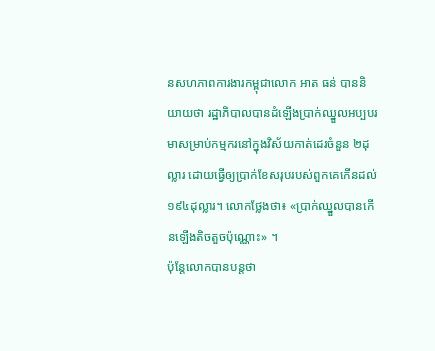នសហភាពការងារកម្ពុជាលោក អាត ធន់ បាននិយាយថា រដ្ឋាភិបាលបានដំឡើងប្រាក់ឈ្នួលអប្បបរមាសម្រាប់កម្មករនៅក្នុងវិស័យកាត់ដេរចំនួន ២ដុល្លារ ដោយធ្វើឲ្យប្រាក់ខែសរុបរបស់ពួកគេកើនដល់ ១៩៤ដុល្លារ។ លោកថ្លែងថា៖ «ប្រាក់ឈ្នួលបានកើនឡើងតិចតួចប៉ុណ្ណោះ» ។
ប៉ុន្តែលោកបានបន្តថា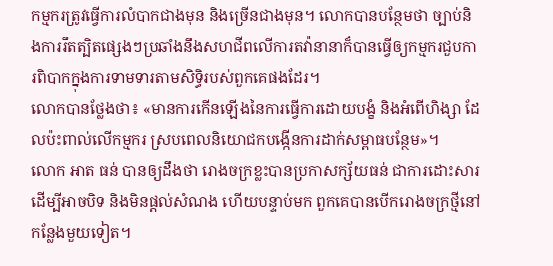កម្មករត្រូវធ្វើការលំបាកជាងមុន និងច្រើនជាងមុន។ លោកបានបន្ថែមថា ច្បាប់និងការរឹតត្បិតផ្សេងៗប្រឆាំងនឹងសហជីពលើការតវ៉ានានាក៏បានធ្វើឲ្យកម្មករជួបការពិបាកក្នុងការទាមទារតាមសិទ្ធិរបស់ពួកគេផងដែរ។
លោកបានថ្លែងថា៖ «មានការកើនឡើងនៃការធ្វើការដោយបង្ខំ និងអំពើហិង្សា ដែលប៉ះពាល់លើកម្មករ ស្របពេលនិយោជកបង្កើនការដាក់សម្ពាធបន្ថែម»។
លោក អាត ធន់ បានឲ្យដឹងថា រោងចក្រខ្លះបានប្រកាសក្ស័យធន់ ជាការដោះសារដើម្បីអាចបិទ និងមិនផ្តល់សំណង ហើយបន្ទាប់មក ពួកគេបានបើករោងចក្រថ្មីនៅកន្លែងមួយទៀត។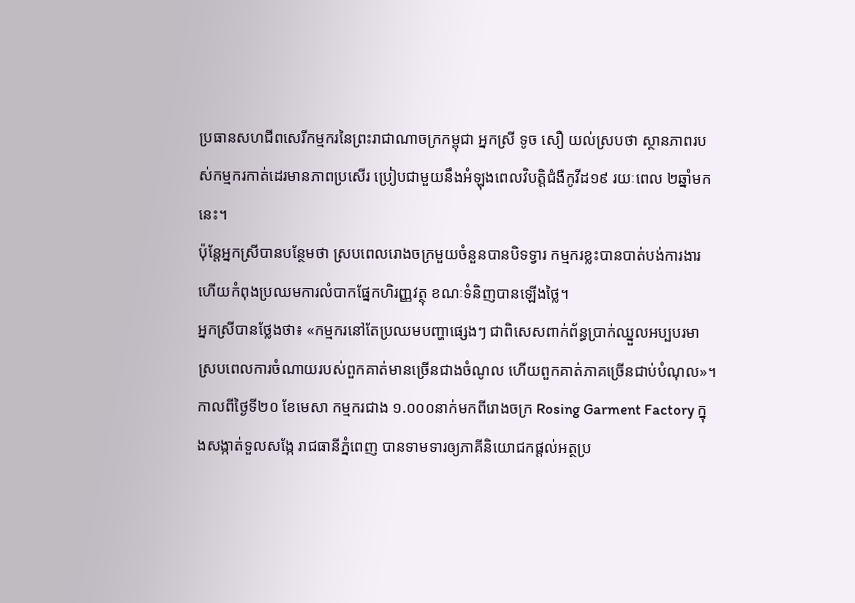ប្រធានសហជីពសេរីកម្មករនៃព្រះរាជាណាចក្រកម្ពុជា អ្នកស្រី ទូច សឿ យល់ស្របថា ស្ថានភាពរបស់កម្មករកាត់ដេរមានភាពប្រសើរ ប្រៀបជាមួយនឹងអំឡុងពេលវិបត្តិជំងឺកូវីដ១៩ រយៈពេល ២ឆ្នាំមកនេះ។
ប៉ុន្តែអ្នកស្រីបានបន្ថែមថា ស្របពេលរោងចក្រមួយចំនួនបានបិទទ្វារ កម្មករខ្លះបានបាត់បង់ការងារ ហើយកំពុងប្រឈមការលំបាកផ្នែកហិរញ្ញវត្ថុ ខណៈទំនិញបានឡើងថ្លៃ។
អ្នកស្រីបានថ្លែងថា៖ «កម្មករនៅតែប្រឈមបញ្ហាផ្សេងៗ ជាពិសេសពាក់ព័ន្ធប្រាក់ឈ្នួលអប្បបរមា ស្របពេលការចំណាយរបស់ពួកគាត់មានច្រើនជាងចំណូល ហើយពួកគាត់ភាគច្រើនជាប់បំណុល»។
កាលពីថ្ងៃទី២០ ខែមេសា កម្មករជាង ១.០០០នាក់មកពីរោងចក្រ Rosing Garment Factory ក្នុងសង្កាត់ទួលសង្កែ រាជធានីភ្នំពេញ បានទាមទារឲ្យភាគីនិយោជកផ្តល់អត្ថប្រ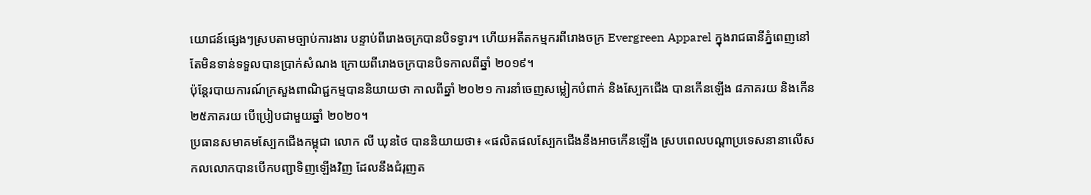យោជន៍ផ្សេងៗស្របតាមច្បាប់ការងារ បន្ទាប់ពីរោងចក្របានបិទទ្វារ។ ហើយអតីតកម្មករពីរោងចក្រ Evergreen Apparel ក្នុងរាជធានីភ្នំពេញនៅតែមិនទាន់ទទួលបានប្រាក់សំណង ក្រោយពីរោងចក្របានបិទកាលពីឆ្នាំ ២០១៩។
ប៉ុន្តែរបាយការណ៍ក្រសួងពាណិជ្ជកម្មបាននិយាយថា កាលពីឆ្នាំ ២០២១ ការនាំចេញសម្លៀកបំពាក់ និងស្បែកជើង បានកើនឡើង ៨ភាគរយ និងកើន២៥ភាគរយ បើប្រៀបជាមួយឆ្នាំ ២០២០។
ប្រធានសមាគមស្បែកជើងកម្ពុជា លោក លី ឃុនថៃ បាននិយាយថា៖ «ផលិតផលស្បែកជើងនឹងអាចកើនឡើង ស្របពេលបណ្តាប្រទេសនានាលើសកលលោកបានបើកបញ្ជាទិញឡើងវិញ ដែលនឹងជំរុញត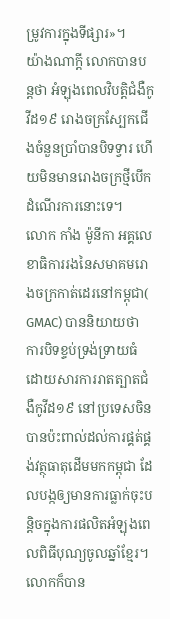ម្រូវការក្នុងទីផ្សារ»។
យ៉ាងណាក្តី លោកបានបន្តថា អំឡុងពេលវិបត្តិជំងឺកូវីដ១៩ រោងចក្រស្បែកជើងចំនួនប្រាំបានបិទទ្វារ ហើយមិនមានរោងចក្រថ្មីបើកដំណើរការនោះទេ។
លោក កាំង ម៉ូនីកា អគ្គលេខាធិការរងនៃសមាគមរោងចក្រកាត់ដេរនៅកម្ពុជា( GMAC) បាននិយាយថា ការបិទខ្ទប់ទ្រង់ទ្រាយធំដោយសារការរាតត្បាតជំងឺកូវីដ១៩ នៅប្រទេសចិន បានប៉ះពាល់ដល់ការផ្គត់ផ្គង់វត្ថុធាតុដើមមកកម្ពុជា ដែលបង្កឲ្យមានការធ្លាក់ចុះបន្តិចក្នុងការផលិតអំឡុងពេលពិធីបុណ្យចូលឆ្នាំខ្មែរ។ លោកក៏បាន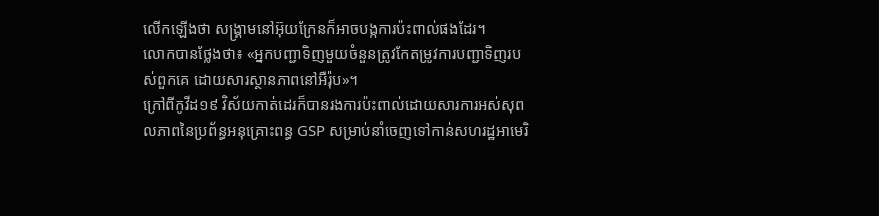លើកឡើងថា សង្រ្គាមនៅអ៊ុយក្រែនក៏អាចបង្កការប៉ះពាល់ផងដែរ។
លោកបានថ្លែងថា៖ «អ្នកបញ្ជាទិញមួយចំនួនត្រូវកែតម្រូវការបញ្ជាទិញរបស់ពួកគេ ដោយសារស្ថានភាពនៅអឺរ៉ុប»។
ក្រៅពីកូវីដ១៩ វិស័យកាត់ដេរក៏បានរងការប៉ះពាល់ដោយសារការអស់សុពលភាពនៃប្រព័ន្ធអនុគ្រោះពន្ធ GSP សម្រាប់នាំចេញទៅកាន់សហរដ្ឋអាមេរិ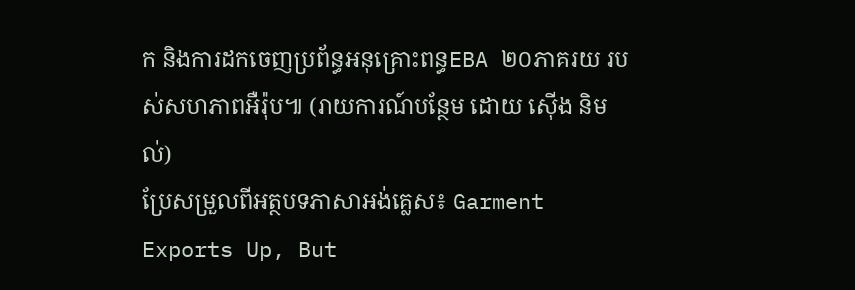ក និងការដកចេញប្រព័ន្ធអនុគ្រោះពន្ធEBA ២០ភាគរយ របស់សហភាពអឺរ៉ុប៕ (រាយការណ៍បន្ថែម ដោយ ស៊ើង និមល់)
ប្រែសម្រួលពីអត្ថបទភាសាអង់គ្លេស៖ Garment Exports Up, But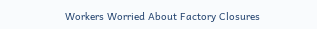Workers Worried About Factory Closures